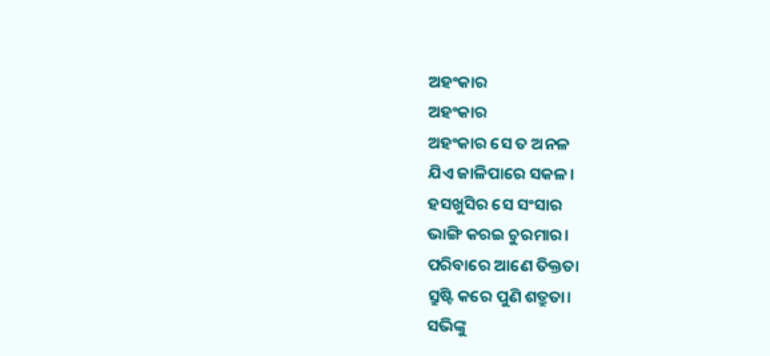ଅହଂକାର
ଅହଂକାର
ଅହଂକାର ସେ ତ ଅନଳ
ଯିଏ ଜାଳିପାରେ ସକଳ।
ହସଖୁସିର ସେ ସଂସାର
ଭାଙ୍ଗି କରଇ ଚୁରମାର।
ପରିବାରେ ଆଣେ ତିକ୍ତତା
ସ୍ରୁଷ୍ଟି କରେ ପୁଣି ଶତ୍ରୁତା।
ସଭିଙ୍କୁ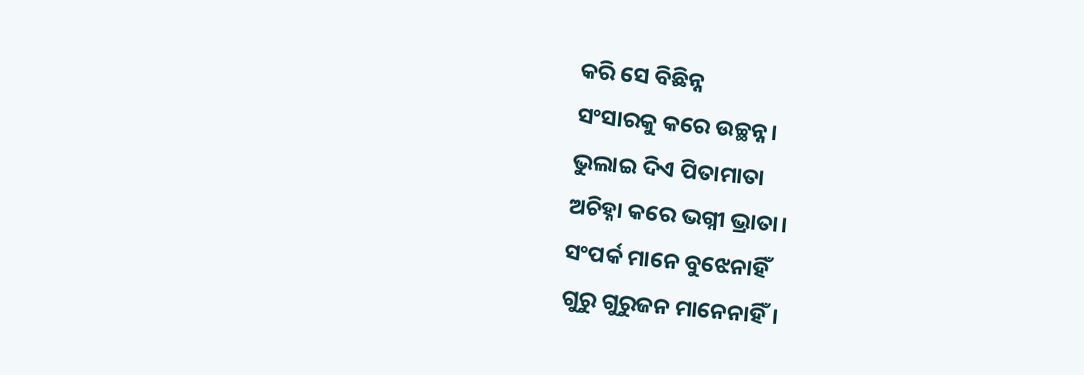କରି ସେ ବିଛିନ୍ନ
ସଂସାରକୁ କରେ ଉଚ୍ଛନ୍ନ।
ଭୁଲାଇ ଦିଏ ପିତାମାତା
ଅଚିହ୍ନା କରେ ଭଗ୍ନୀ ଭ୍ରାତା।
ସଂପର୍କ ମାନେ ବୁଝେନାହିଁ
ଗୁରୁ ଗୁରୁଜନ ମାନେନାହିଁ।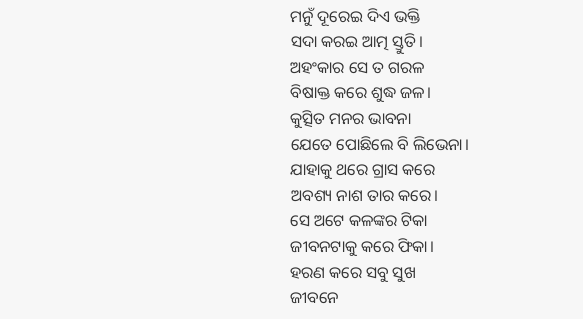ମନୁଁ ଦୂରେଇ ଦିଏ ଭକ୍ତି
ସଦା କରଇ ଆତ୍ମ ସ୍ତୁତି।
ଅହଂକାର ସେ ତ ଗରଳ
ବିଷାକ୍ତ କରେ ଶୁଦ୍ଧ ଜଳ।
କୁତ୍ସିତ ମନର ଭାବନା
ଯେତେ ପୋଛିଲେ ବି ଲିଭେନା।
ଯାହାକୁ ଥରେ ଗ୍ରାସ କରେ
ଅବଶ୍ୟ ନାଶ ତାର କରେ।
ସେ ଅଟେ କଳଙ୍କର ଟିକା
ଜୀବନଟାକୁ କରେ ଫିକା।
ହରଣ କରେ ସବୁ ସୁଖ
ଜୀବନେ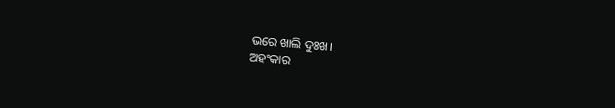ଭରେ ଖାଲି ଦୁଃଖ।
ଅହଂକାର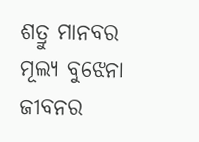ଶତ୍ରୁ ମାନବର
ମୂଲ୍ୟ ବୁଝେନା ଜୀବନର